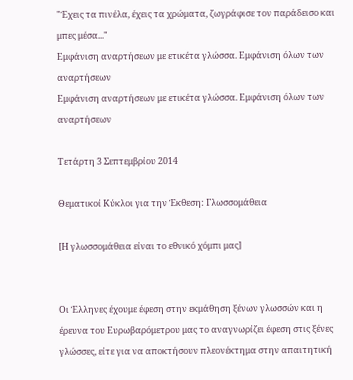"Έχεις τα πινέλα, έχεις τα χρώματα, ζωγράφισε τον παράδεισο και μπες μέσα..."
Εμφάνιση αναρτήσεων με ετικέτα γλώσσα. Εμφάνιση όλων των αναρτήσεων
Εμφάνιση αναρτήσεων με ετικέτα γλώσσα. Εμφάνιση όλων των αναρτήσεων

Τετάρτη 3 Σεπτεμβρίου 2014

Θεματικοί Κύκλοι για την Έκθεση: Γλωσσομάθεια

[Η γλωσσομάθεια είναι το εθνικό χόμπι μας]


Οι Έλληνες έχουμε έφεση στην εκμάθηση ξένων γλωσσών και η έρευνα του Ευρωβαρόμετρου μας το αναγνωρίζει έφεση στις ξένες γλώσσες, είτε για να αποκτήσουν πλεονέκτημα στην απαιτητική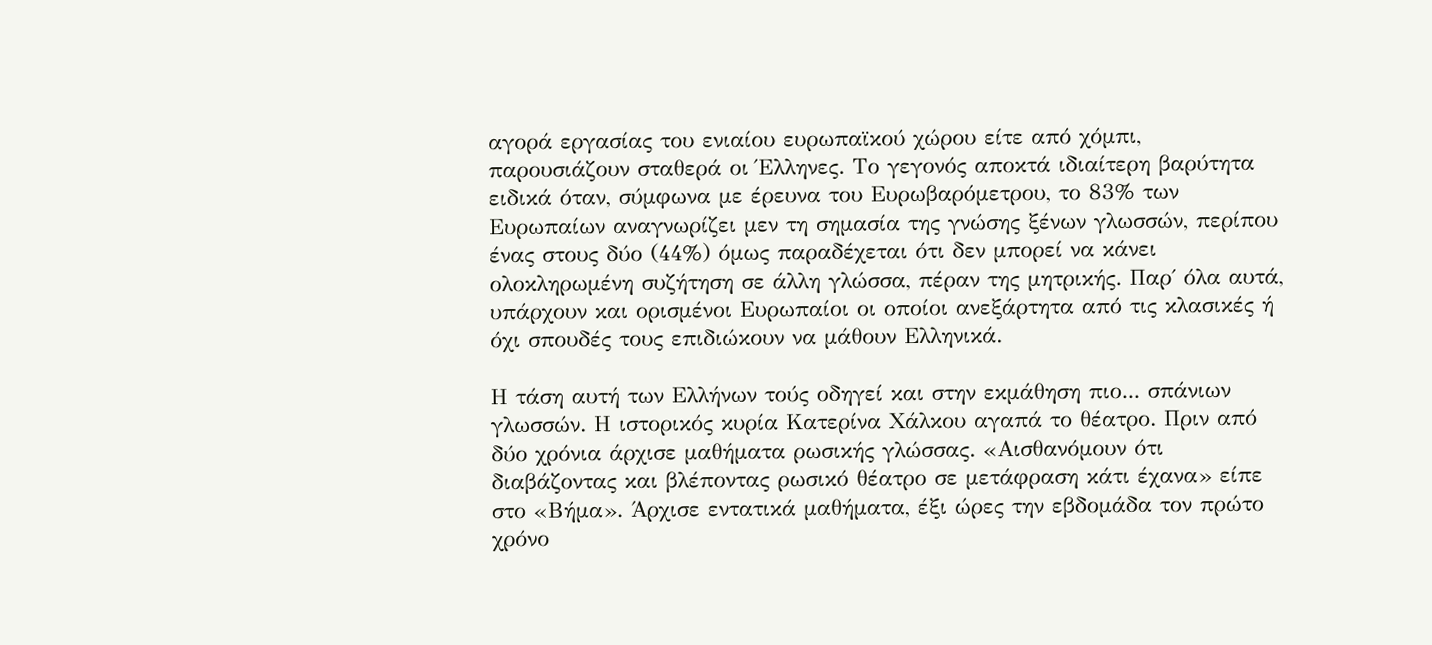αγορά εργασίας του ενιαίου ευρωπαϊκού χώρου είτε από χόμπι, παρουσιάζουν σταθερά οι Έλληνες. Το γεγονός αποκτά ιδιαίτερη βαρύτητα ειδικά όταν, σύμφωνα με έρευνα του Ευρωβαρόμετρου, το 83% των Ευρωπαίων αναγνωρίζει μεν τη σημασία της γνώσης ξένων γλωσσών, περίπου ένας στους δύο (44%) όμως παραδέχεται ότι δεν μπορεί να κάνει ολοκληρωμένη συζήτηση σε άλλη γλώσσα, πέραν της μητρικής. Παρ΄ όλα αυτά, υπάρχουν και ορισμένοι Ευρωπαίοι οι οποίοι ανεξάρτητα από τις κλασικές ή όχι σπουδές τους επιδιώκουν να μάθουν Ελληνικά.

Η τάση αυτή των Ελλήνων τούς οδηγεί και στην εκμάθηση πιο... σπάνιων γλωσσών. Η ιστορικός κυρία Κατερίνα Χάλκου αγαπά το θέατρο. Πριν από δύο χρόνια άρχισε μαθήματα ρωσικής γλώσσας. «Αισθανόμουν ότι διαβάζοντας και βλέποντας ρωσικό θέατρο σε μετάφραση κάτι έχανα» είπε στο «Βήμα». Άρχισε εντατικά μαθήματα, έξι ώρες την εβδομάδα τον πρώτο χρόνο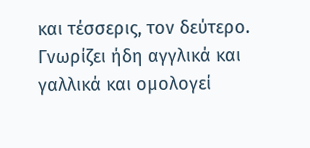και τέσσερις, τον δεύτερο. Γνωρίζει ήδη αγγλικά και γαλλικά και ομολογεί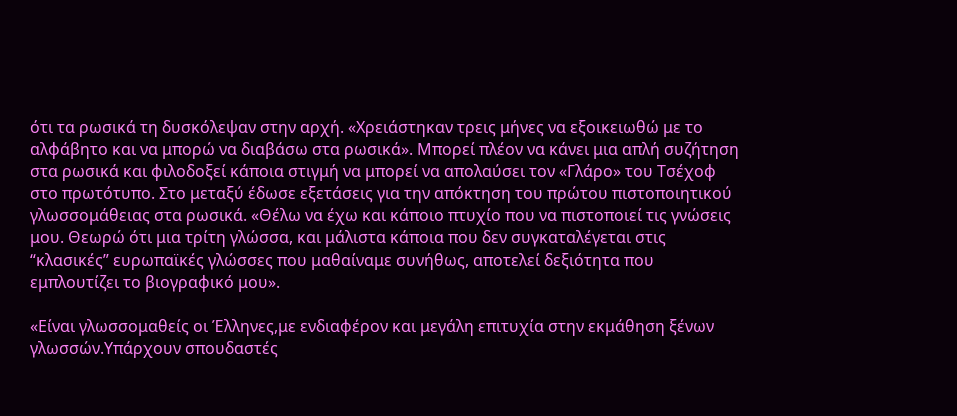ότι τα ρωσικά τη δυσκόλεψαν στην αρχή. «Χρειάστηκαν τρεις μήνες να εξοικειωθώ με το αλφάβητο και να μπορώ να διαβάσω στα ρωσικά». Μπορεί πλέον να κάνει μια απλή συζήτηση στα ρωσικά και φιλοδοξεί κάποια στιγμή να μπορεί να απολαύσει τον «Γλάρο» του Τσέχοφ στο πρωτότυπο. Στο μεταξύ έδωσε εξετάσεις για την απόκτηση του πρώτου πιστοποιητικού γλωσσομάθειας στα ρωσικά. «Θέλω να έχω και κάποιο πτυχίο που να πιστοποιεί τις γνώσεις μου. Θεωρώ ότι μια τρίτη γλώσσα, και μάλιστα κάποια που δεν συγκαταλέγεται στις “κλασικές” ευρωπαϊκές γλώσσες που μαθαίναμε συνήθως, αποτελεί δεξιότητα που εμπλουτίζει το βιογραφικό μου».

«Είναι γλωσσομαθείς οι Έλληνες,με ενδιαφέρον και μεγάλη επιτυχία στην εκμάθηση ξένων γλωσσών.Υπάρχουν σπουδαστές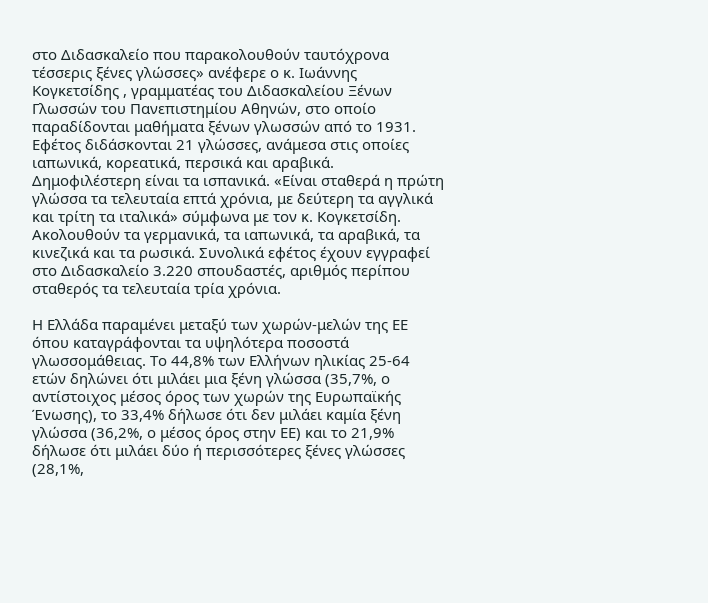στο Διδασκαλείο που παρακολουθούν ταυτόχρονα τέσσερις ξένες γλώσσες» ανέφερε ο κ. Ιωάννης Κογκετσίδης , γραμματέας του Διδασκαλείου Ξένων Γλωσσών του Πανεπιστημίου Αθηνών, στο οποίο παραδίδονται μαθήματα ξένων γλωσσών από το 1931. Εφέτος διδάσκονται 21 γλώσσες, ανάμεσα στις οποίες ιαπωνικά, κορεατικά, περσικά και αραβικά. Δημοφιλέστερη είναι τα ισπανικά. «Είναι σταθερά η πρώτη γλώσσα τα τελευταία επτά χρόνια, με δεύτερη τα αγγλικά και τρίτη τα ιταλικά» σύμφωνα με τον κ. Κογκετσίδη. Ακολουθούν τα γερμανικά, τα ιαπωνικά, τα αραβικά, τα κινεζικά και τα ρωσικά. Συνολικά εφέτος έχουν εγγραφεί στο Διδασκαλείο 3.220 σπουδαστές, αριθμός περίπου σταθερός τα τελευταία τρία χρόνια.

Η Ελλάδα παραμένει μεταξύ των χωρών-μελών της ΕΕ όπου καταγράφονται τα υψηλότερα ποσοστά γλωσσομάθειας. Το 44,8% των Ελλήνων ηλικίας 25-64 ετών δηλώνει ότι μιλάει μια ξένη γλώσσα (35,7%, ο αντίστοιχος μέσος όρος των χωρών της Ευρωπαϊκής Ένωσης), το 33,4% δήλωσε ότι δεν μιλάει καμία ξένη γλώσσα (36,2%, ο μέσος όρος στην ΕΕ) και το 21,9% δήλωσε ότι μιλάει δύο ή περισσότερες ξένες γλώσσες (28,1%,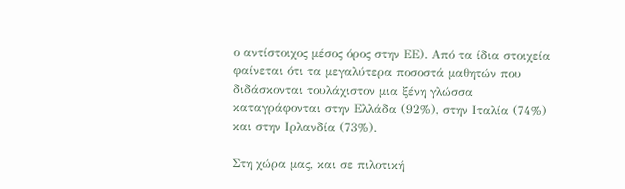ο αντίστοιχος μέσος όρος στην ΕΕ). Από τα ίδια στοιχεία φαίνεται ότι τα μεγαλύτερα ποσοστά μαθητών που διδάσκονται τουλάχιστον μια ξένη γλώσσα καταγράφονται στην Ελλάδα (92%), στην Ιταλία (74%) και στην Ιρλανδία (73%).

Στη χώρα μας, και σε πιλοτική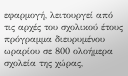εφαρμογή, λειτουργεί από τις αρχές του σχολικού έτους πρόγραμμα διευρυμένου ωραρίου σε 800 ολοήμερα σχολεία της χώρας,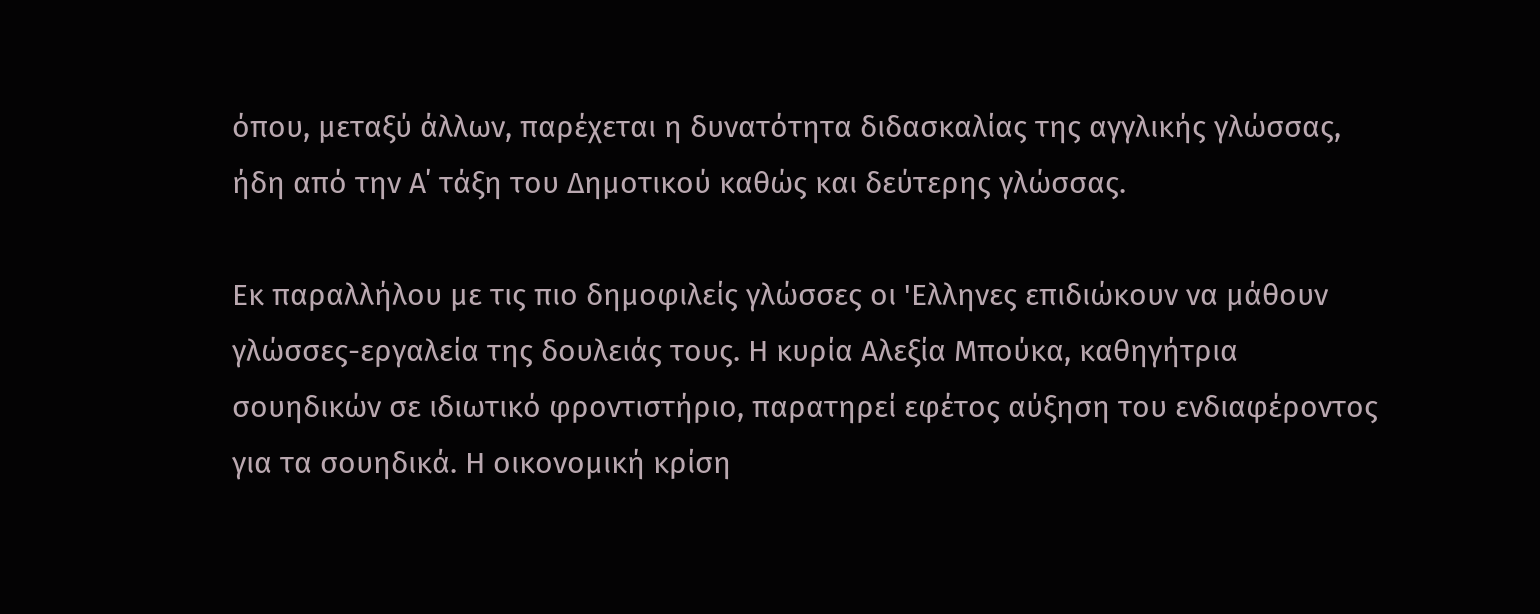όπου, μεταξύ άλλων, παρέχεται η δυνατότητα διδασκαλίας της αγγλικής γλώσσας, ήδη από την Α΄ τάξη του Δημοτικού καθώς και δεύτερης γλώσσας.

Εκ παραλλήλου με τις πιο δημοφιλείς γλώσσες οι 'Ελληνες επιδιώκουν να μάθουν γλώσσες-εργαλεία της δουλειάς τους. Η κυρία Αλεξία Μπούκα, καθηγήτρια σουηδικών σε ιδιωτικό φροντιστήριο, παρατηρεί εφέτος αύξηση του ενδιαφέροντος για τα σουηδικά. Η οικονομική κρίση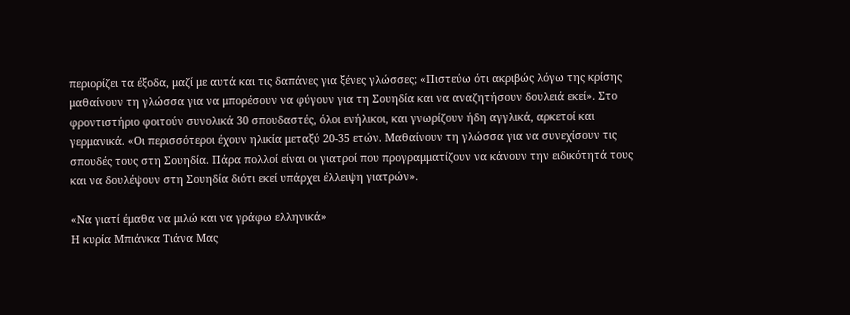περιορίζει τα έξοδα, μαζί με αυτά και τις δαπάνες για ξένες γλώσσες; «Πιστεύω ότι ακριβώς λόγω της κρίσης μαθαίνουν τη γλώσσα για να μπορέσουν να φύγουν για τη Σουηδία και να αναζητήσουν δουλειά εκεί». Στο φροντιστήριο φοιτούν συνολικά 30 σπουδαστές, όλοι ενήλικοι, και γνωρίζουν ήδη αγγλικά, αρκετοί και γερμανικά. «Οι περισσότεροι έχουν ηλικία μεταξύ 20-35 ετών. Μαθαίνουν τη γλώσσα για να συνεχίσουν τις σπουδές τους στη Σουηδία. Πάρα πολλοί είναι οι γιατροί που προγραμματίζουν να κάνουν την ειδικότητά τους και να δουλέψουν στη Σουηδία διότι εκεί υπάρχει έλλειψη γιατρών».

«Να γιατί έμαθα να μιλώ και να γράφω ελληνικά»
Η κυρία Μπιάνκα Τιάνα Μας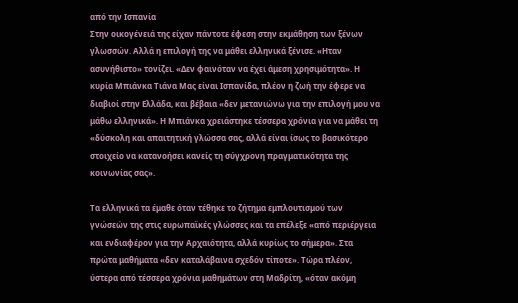από την Ισπανία
Στην οικογένειά της είχαν πάντοτε έφεση στην εκμάθηση των ξένων γλωσσών. Αλλά η επιλογή της να μάθει ελληνικά ξένισε. «Ηταν ασυνήθιστο» τονίζει. «Δεν φαινόταν να έχει άμεση χρησιμότητα». Η κυρία Μπιάνκα Τιάνα Μας είναι Ισπανίδα, πλέον η ζωή την έφερε να διαβιοί στην Ελλάδα, και βέβαια «δεν μετανιώνω για την επιλογή μου να μάθω ελληνικά». Η Μπιάνκα χρειάστηκε τέσσερα χρόνια για να μάθει τη «δύσκολη και απαιτητική γλώσσα σας, αλλά είναι ίσως το βασικότερο στοιχείο να κατανοήσει κανείς τη σύγχρονη πραγματικότητα της κοινωνίας σας».

Τα ελληνικά τα έμαθε όταν τέθηκε το ζήτημα εμπλουτισμού των γνώσεών της στις ευρωπαϊκές γλώσσες και τα επέλεξε «από περιέργεια και ενδιαφέρον για την Αρχαιότητα, αλλά κυρίως το σήμερα». Στα πρώτα μαθήματα «δεν καταλάβαινα σχεδόν τίποτε». Τώρα πλέον, ύστερα από τέσσερα χρόνια μαθημάτων στη Μαδρίτη, «όταν ακόμη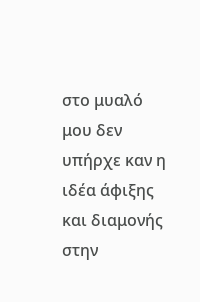στο μυαλό μου δεν υπήρχε καν η ιδέα άφιξης και διαμονής στην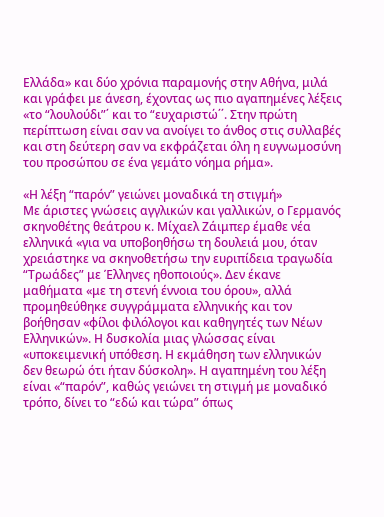Ελλάδα» και δύο χρόνια παραμονής στην Αθήνα, μιλά και γράφει με άνεση, έχοντας ως πιο αγαπημένες λέξεις «το “λουλούδι”΄ και το “ευχαριστώ΄΄. Στην πρώτη περίπτωση είναι σαν να ανοίγει το άνθος στις συλλαβές και στη δεύτερη σαν να εκφράζεται όλη η ευγνωμοσύνη του προσώπου σε ένα γεμάτο νόημα ρήμα».

«Η λέξη “παρόν” γειώνει μοναδικά τη στιγμή»
Με άριστες γνώσεις αγγλικών και γαλλικών, ο Γερμανός σκηνοθέτης θεάτρου κ. Μίχαελ Ζάιμπερ έμαθε νέα ελληνικά «για να υποβοηθήσω τη δουλειά μου, όταν χρειάστηκε να σκηνοθετήσω την ευριπίδεια τραγωδία “Τρωάδες” με Έλληνες ηθοποιούς». Δεν έκανε μαθήματα «με τη στενή έννοια του όρου», αλλά προμηθεύθηκε συγγράμματα ελληνικής και τον βοήθησαν «φίλοι φιλόλογοι και καθηγητές των Νέων Ελληνικών». Η δυσκολία μιας γλώσσας είναι «υποκειμενική υπόθεση. Η εκμάθηση των ελληνικών δεν θεωρώ ότι ήταν δύσκολη». Η αγαπημένη του λέξη είναι «“παρόν”, καθώς γειώνει τη στιγμή με μοναδικό τρόπο, δίνει το “εδώ και τώρα” όπως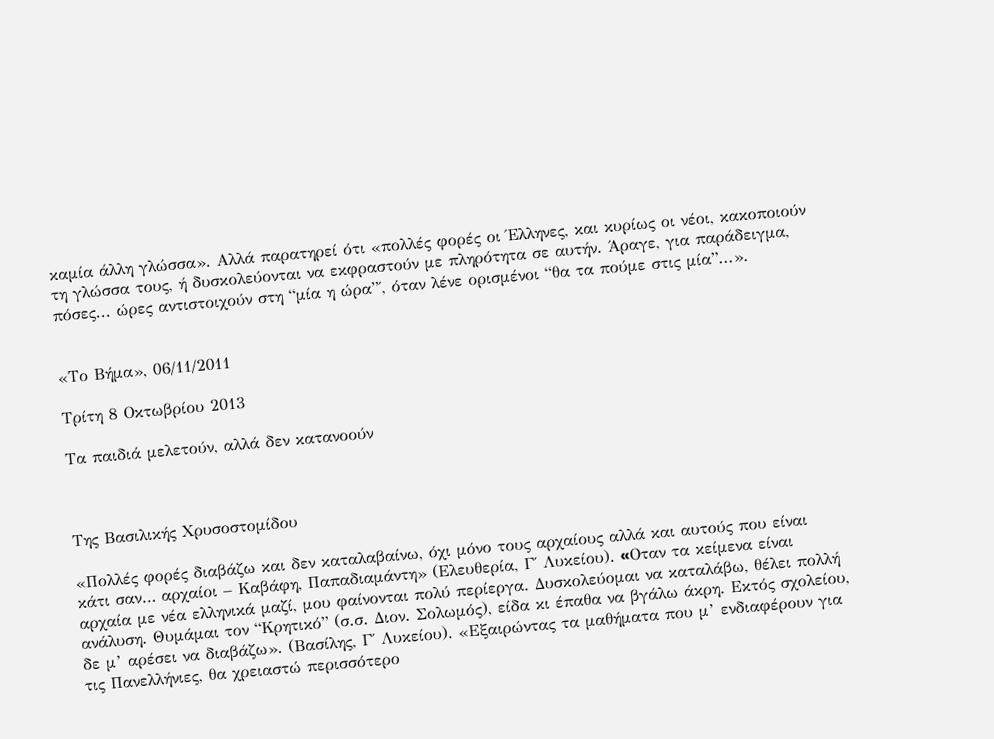καμία άλλη γλώσσα». Αλλά παρατηρεί ότι «πολλές φορές οι Έλληνες, και κυρίως οι νέοι, κακοποιούν τη γλώσσα τους, ή δυσκολεύονται να εκφραστούν με πληρότητα σε αυτήν. Άραγε, για παράδειγμα, πόσες... ώρες αντιστοιχούν στη “μία η ώρα”΄, όταν λένε ορισμένοι “θα τα πούμε στις μία”...».


«Το Βήμα», 06/11/2011

Τρίτη 8 Οκτωβρίου 2013

Τα παιδιά μελετούν, αλλά δεν κατανοούν



Tης Βασιλικής Χρυσοστομίδου

«Πολλές φορές διαβάζω και δεν καταλαβαίνω, όχι μόνο τους αρχαίους αλλά και αυτούς που είναι κάτι σαν… αρχαίοι – Καβάφη, Παπαδιαμάντη» (Ελευθερία, Γ΄ Λυκείου). «Oταν τα κείμενα είναι αρχαία με νέα ελληνικά μαζί, μου φαίνονται πολύ περίεργα. Δυσκολεύομαι να καταλάβω, θέλει πολλή ανάλυση. Θυμάμαι τον “Κρητικό” (σ.σ. Διον. Σολωμός), είδα κι έπαθα να βγάλω άκρη. Εκτός σχολείου, δε μ’ αρέσει να διαβάζω». (Βασίλης, Γ΄ Λυκείου). «Εξαιρώντας τα μαθήματα που μ’ ενδιαφέρουν για τις Πανελλήνιες, θα χρειαστώ περισσότερο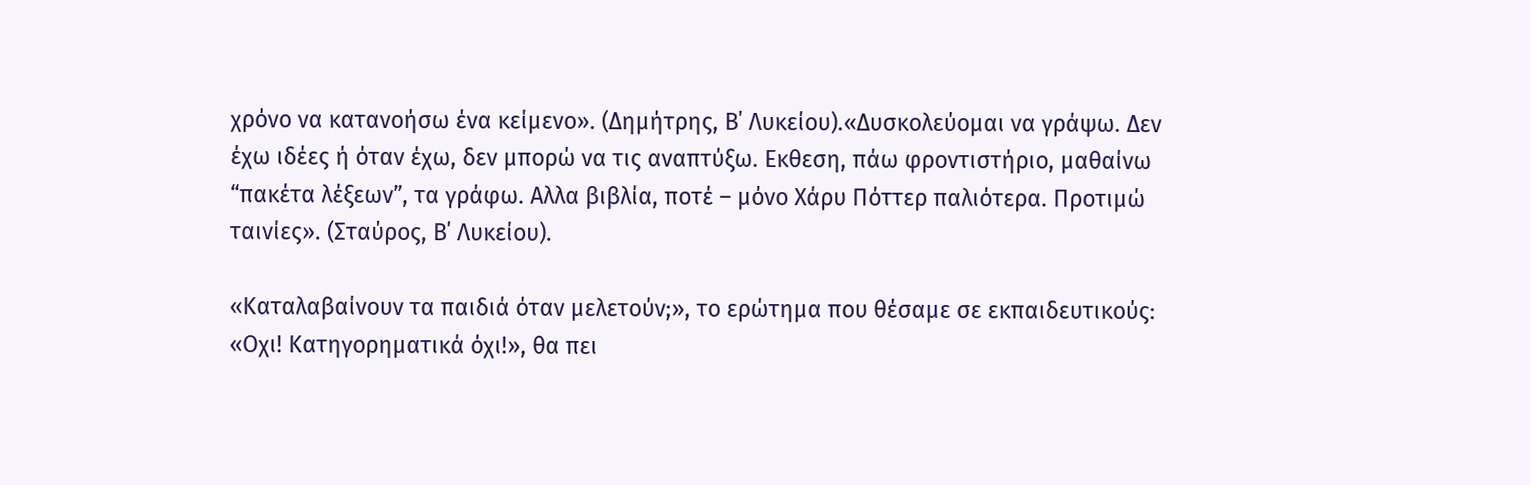χρόνο να κατανοήσω ένα κείμενο». (Δημήτρης, Β΄ Λυκείου).«Δυσκολεύομαι να γράψω. Δεν έχω ιδέες ή όταν έχω, δεν μπορώ να τις αναπτύξω. Εκθεση, πάω φροντιστήριο, μαθαίνω “πακέτα λέξεων”, τα γράφω. Αλλα βιβλία, ποτέ – μόνο Χάρυ Πόττερ παλιότερα. Προτιμώ ταινίες». (Σταύρος, Β΄ Λυκείου).

«Καταλαβαίνουν τα παιδιά όταν μελετούν;», το ερώτημα που θέσαμε σε εκπαιδευτικούς:
«Οχι! Κατηγορηματικά όχι!», θα πει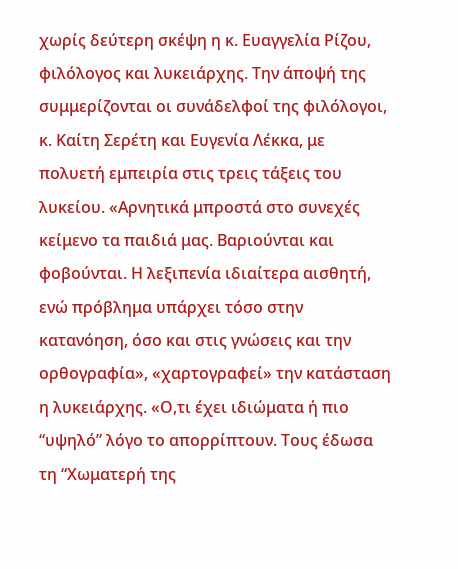χωρίς δεύτερη σκέψη η κ. Ευαγγελία Ρίζου, φιλόλογος και λυκειάρχης. Την άποψή της συμμερίζονται οι συνάδελφοί της φιλόλογοι, κ. Καίτη Σερέτη και Ευγενία Λέκκα, με πολυετή εμπειρία στις τρεις τάξεις του λυκείου. «Αρνητικά μπροστά στο συνεχές κείμενο τα παιδιά μας. Βαριούνται και φοβούνται. Η λεξιπενία ιδιαίτερα αισθητή, ενώ πρόβλημα υπάρχει τόσο στην κατανόηση, όσο και στις γνώσεις και την ορθογραφία», «χαρτογραφεί» την κατάσταση η λυκειάρχης. «Ο,τι έχει ιδιώματα ή πιο “υψηλό” λόγο το απορρίπτουν. Τους έδωσα τη “Χωματερή της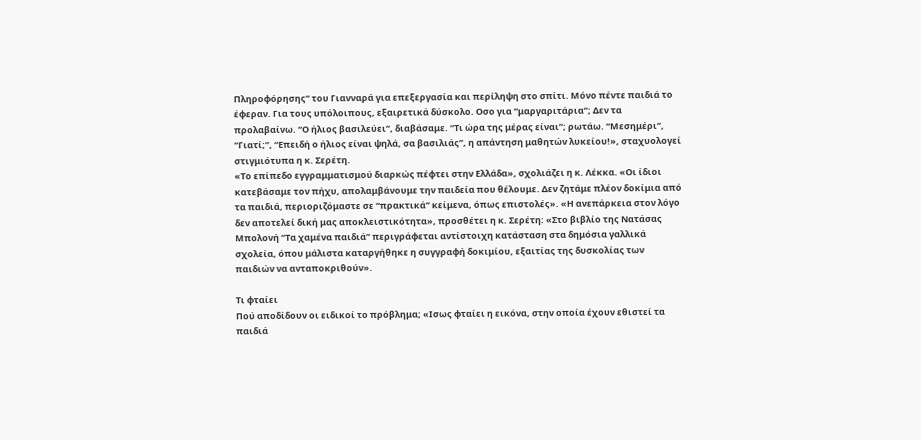Πληροφόρησης” του Γιανναρά για επεξεργασία και περίληψη στο σπίτι. Μόνο πέντε παιδιά το έφεραν. Για τους υπόλοιπους, εξαιρετικά δύσκολο. Οσο για “μαργαριτάρια”; Δεν τα προλαβαίνω. “Ο ήλιος βασιλεύει”, διαβάσαμε. “Τι ώρα της μέρας είναι”; ρωτάω. “Μεσημέρι”, “Γιατί;”, “Επειδή ο ήλιος είναι ψηλά, σα βασιλιάς”, η απάντηση μαθητών λυκείου!», σταχυολογεί στιγμιότυπα η κ. Σερέτη.
«Το επίπεδο εγγραμματισμού διαρκώς πέφτει στην Ελλάδα», σχολιάζει η κ. Λέκκα. «Οι ίδιοι κατεβάσαμε τον πήχυ, απολαμβάνουμε την παιδεία που θέλουμε. Δεν ζητάμε πλέον δοκίμια από τα παιδιά, περιοριζόμαστε σε “πρακτικά” κείμενα, όπως επιστολές». «Η ανεπάρκεια στον λόγο δεν αποτελεί δική μας αποκλειστικότητα», προσθέτει η κ. Σερέτη: «Στο βιβλίο της Νατάσας Μπολονή “Τα χαμένα παιδιά” περιγράφεται αντίστοιχη κατάσταση στα δημόσια γαλλικά σχολεία, όπου μάλιστα καταργήθηκε η συγγραφή δοκιμίου, εξαιτίας της δυσκολίας των παιδιών να ανταποκριθούν».

Τι φταίει
Πού αποδίδουν οι ειδικοί το πρόβλημα; «Ισως φταίει η εικόνα, στην οποία έχουν εθιστεί τα παιδιά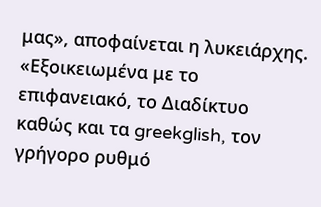μας», αποφαίνεται η λυκειάρχης. «Εξοικειωμένα με το επιφανειακό, το Διαδίκτυο καθώς και τα greekglish, τον γρήγορο ρυθμό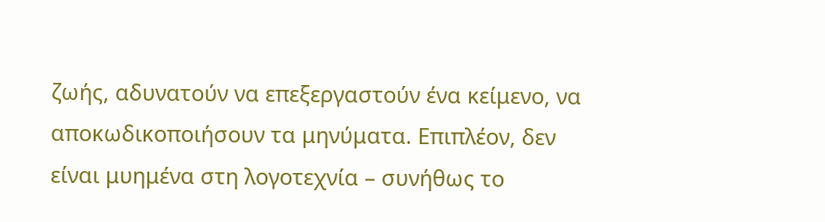ζωής, αδυνατούν να επεξεργαστούν ένα κείμενο, να αποκωδικοποιήσουν τα μηνύματα. Επιπλέον, δεν είναι μυημένα στη λογοτεχνία – συνήθως το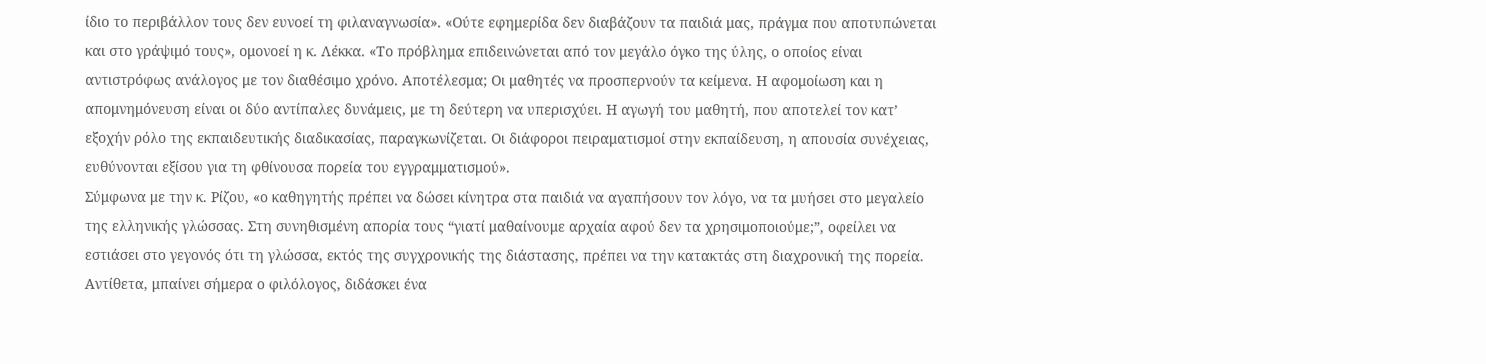ίδιο το περιβάλλον τους δεν ευνοεί τη φιλαναγνωσία». «Ούτε εφημερίδα δεν διαβάζουν τα παιδιά μας, πράγμα που αποτυπώνεται και στο γράψιμό τους», ομονοεί η κ. Λέκκα. «Το πρόβλημα επιδεινώνεται από τον μεγάλο όγκο της ύλης, ο οποίος είναι αντιστρόφως ανάλογος με τον διαθέσιμο χρόνο. Αποτέλεσμα; Οι μαθητές να προσπερνούν τα κείμενα. Η αφομοίωση και η απομνημόνευση είναι οι δύο αντίπαλες δυνάμεις, με τη δεύτερη να υπερισχύει. Η αγωγή του μαθητή, που αποτελεί τον κατ’ εξοχήν ρόλο της εκπαιδευτικής διαδικασίας, παραγκωνίζεται. Οι διάφοροι πειραματισμοί στην εκπαίδευση, η απουσία συνέχειας, ευθύνονται εξίσου για τη φθίνουσα πορεία του εγγραμματισμού».
Σύμφωνα με την κ. Ρίζου, «ο καθηγητής πρέπει να δώσει κίνητρα στα παιδιά να αγαπήσουν τον λόγο, να τα μυήσει στο μεγαλείο της ελληνικής γλώσσας. Στη συνηθισμένη απορία τους “γιατί μαθαίνουμε αρχαία αφού δεν τα χρησιμοποιούμε;”, οφείλει να εστιάσει στο γεγονός ότι τη γλώσσα, εκτός της συγχρονικής της διάστασης, πρέπει να την κατακτάς στη διαχρονική της πορεία. Αντίθετα, μπαίνει σήμερα ο φιλόλογος, διδάσκει ένα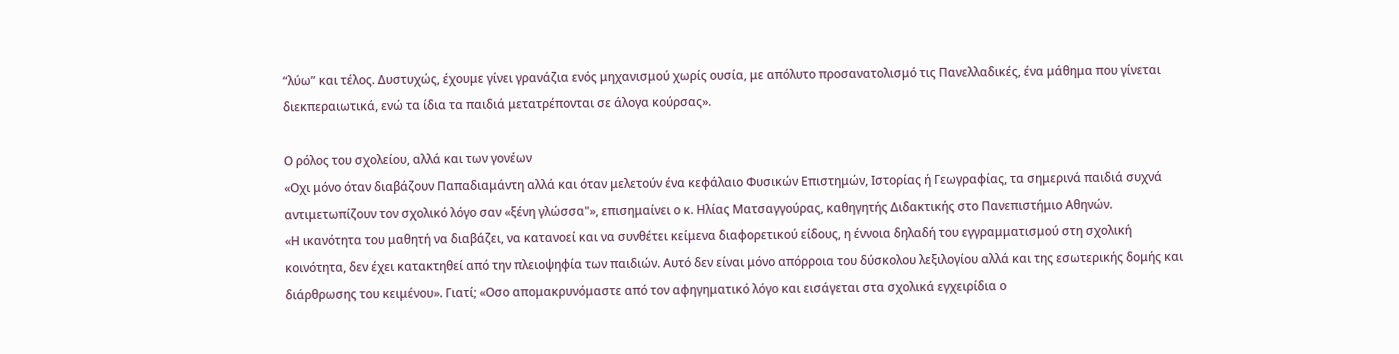“λύω” και τέλος. Δυστυχώς, έχουμε γίνει γρανάζια ενός μηχανισμού χωρίς ουσία, με απόλυτο προσανατολισμό τις Πανελλαδικές, ένα μάθημα που γίνεται διεκπεραιωτικά, ενώ τα ίδια τα παιδιά μετατρέπονται σε άλογα κούρσας».

Ο ρόλος του σχολείου, αλλά και των γονέων
«Οχι μόνο όταν διαβάζουν Παπαδιαμάντη αλλά και όταν μελετούν ένα κεφάλαιο Φυσικών Επιστημών, Ιστορίας ή Γεωγραφίας, τα σημερινά παιδιά συχνά αντιμετωπίζουν τον σχολικό λόγο σαν «ξένη γλώσσα"», επισημαίνει ο κ. Ηλίας Ματσαγγούρας, καθηγητής Διδακτικής στο Πανεπιστήμιο Αθηνών.
«Η ικανότητα του μαθητή να διαβάζει, να κατανοεί και να συνθέτει κείμενα διαφορετικού είδους, η έννοια δηλαδή του εγγραμματισμού στη σχολική κοινότητα, δεν έχει κατακτηθεί από την πλειοψηφία των παιδιών. Αυτό δεν είναι μόνο απόρροια του δύσκολου λεξιλογίου αλλά και της εσωτερικής δομής και διάρθρωσης του κειμένου». Γιατί; «Οσο απομακρυνόμαστε από τον αφηγηματικό λόγο και εισάγεται στα σχολικά εγχειρίδια ο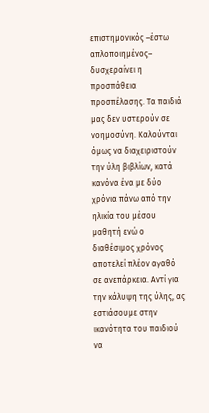επιστημονικός –έστω απλοποιημένος– δυσχεραίνει η προσπάθεια προσπέλασης. Τα παιδιά μας δεν υστερούν σε νοημοσύνη. Καλούνται όμως να διαχειριστούν την ύλη βιβλίων, κατά κανόνα ένα με δύο χρόνια πάνω από την ηλικία του μέσου μαθητή ενώ ο διαθέσιμος χρόνος αποτελεί πλέον αγαθό σε ανεπάρκεια. Αντί για την κάλυψη της ύλης, ας εστιάσουμε στην ικανότητα του παιδιού να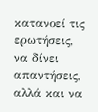κατανοεί τις ερωτήσεις, να δίνει απαντήσεις, αλλά και να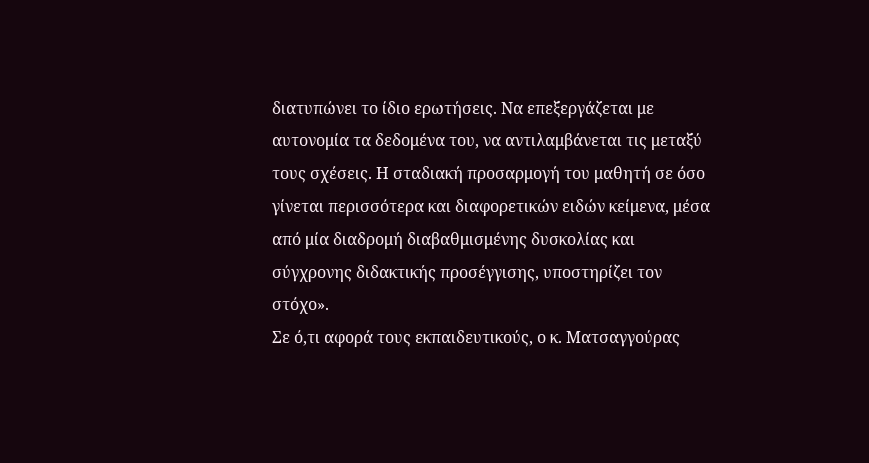διατυπώνει το ίδιο ερωτήσεις. Να επεξεργάζεται με αυτονομία τα δεδομένα του, να αντιλαμβάνεται τις μεταξύ τους σχέσεις. Η σταδιακή προσαρμογή του μαθητή σε όσο γίνεται περισσότερα και διαφορετικών ειδών κείμενα, μέσα από μία διαδρομή διαβαθμισμένης δυσκολίας και σύγχρονης διδακτικής προσέγγισης, υποστηρίζει τον στόχο».
Σε ό,τι αφορά τους εκπαιδευτικούς, ο κ. Ματσαγγούρας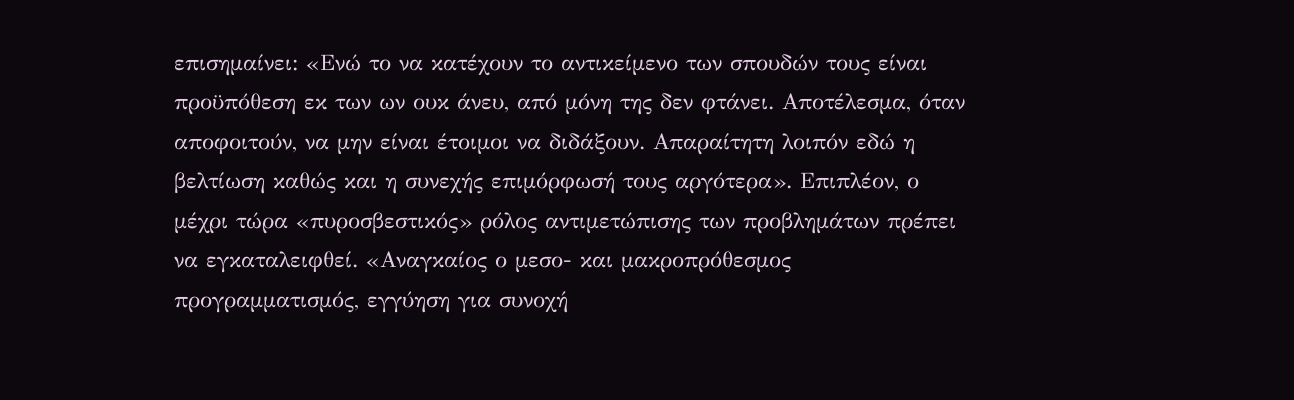επισημαίνει: «Ενώ το να κατέχουν το αντικείμενο των σπουδών τους είναι προϋπόθεση εκ των ων ουκ άνευ, από μόνη της δεν φτάνει. Αποτέλεσμα, όταν αποφοιτούν, να μην είναι έτοιμοι να διδάξουν. Απαραίτητη λοιπόν εδώ η βελτίωση καθώς και η συνεχής επιμόρφωσή τους αργότερα». Επιπλέον, ο μέχρι τώρα «πυροσβεστικός» ρόλος αντιμετώπισης των προβλημάτων πρέπει να εγκαταλειφθεί. «Αναγκαίος ο μεσο- και μακροπρόθεσμος προγραμματισμός, εγγύηση για συνοχή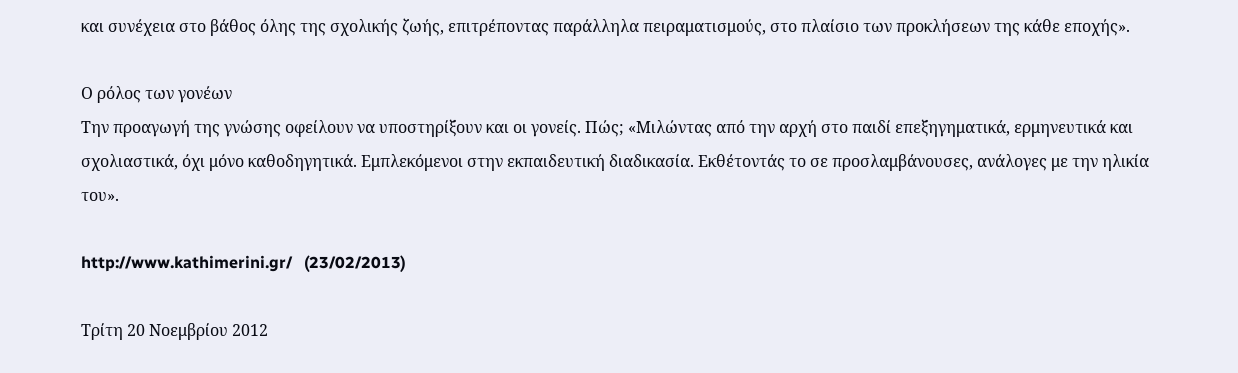και συνέχεια στο βάθος όλης της σχολικής ζωής, επιτρέποντας παράλληλα πειραματισμούς, στο πλαίσιο των προκλήσεων της κάθε εποχής».

Ο ρόλος των γονέων
Την προαγωγή της γνώσης οφείλουν να υποστηρίξουν και οι γονείς. Πώς; «Μιλώντας από την αρχή στο παιδί επεξηγηματικά, ερμηνευτικά και σχολιαστικά, όχι μόνο καθοδηγητικά. Εμπλεκόμενοι στην εκπαιδευτική διαδικασία. Εκθέτοντάς το σε προσλαμβάνουσες, ανάλογες με την ηλικία του».

http://www.kathimerini.gr/   (23/02/2013)

Τρίτη 20 Νοεμβρίου 2012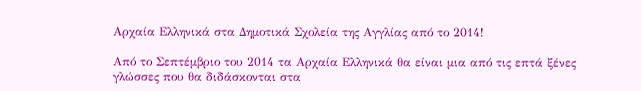Αρχαία Ελληνικά στα Δημοτικά Σχολεία της Αγγλίας από το 2014!

Από το Σεπτέμβριο του 2014 τα Αρχαία Ελληνικά θα είναι μια από τις επτά ξένες γλώσσες που θα διδάσκονται στα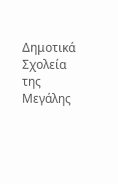Δημοτικά Σχολεία της Μεγάλης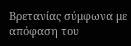Βρετανίας σύμφωνα με απόφαση του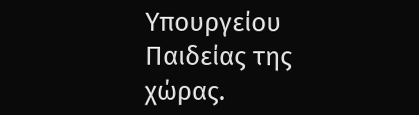Υπουργείου Παιδείας της χώρας.